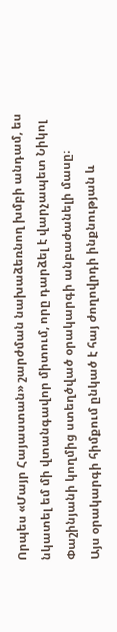Որպես «Մայր Հայաստան» շարժման նախաձեռնող խմբի անդամ, ես նկատել եմ մի վտանգավոր միտում, որը դարձել է վարչապետ Նիկոլ Փաշինյանի կողմից ստեղծված օրակարգի անբաժանելի մասը։
Այս օրակարգի հիմքում ընկած է հայ ժողովրդի ինքնության և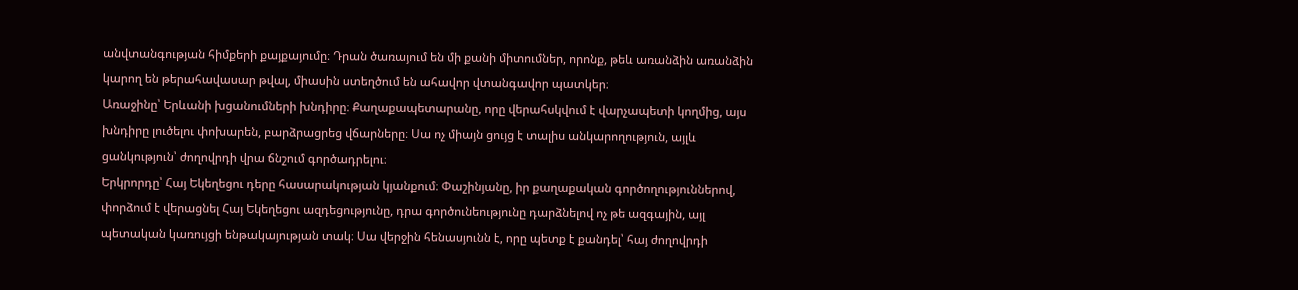անվտանգության հիմքերի քայքայումը։ Դրան ծառայում են մի քանի միտումներ, որոնք, թեև առանձին առանձին կարող են թերահավասար թվալ, միասին ստեղծում են ահավոր վտանգավոր պատկեր։
Առաջինը՝ Երևանի խցանումների խնդիրը։ Քաղաքապետարանը, որը վերահսկվում է վարչապետի կողմից, այս խնդիրը լուծելու փոխարեն, բարձրացրեց վճարները։ Սա ոչ միայն ցույց է տալիս անկարողություն, այլև ցանկություն՝ ժողովրդի վրա ճնշում գործադրելու։
Երկրորդը՝ Հայ Եկեղեցու դերը հասարակության կյանքում։ Փաշինյանը, իր քաղաքական գործողություններով, փորձում է վերացնել Հայ Եկեղեցու ազդեցությունը, դրա գործունեությունը դարձնելով ոչ թե ազգային, այլ պետական կառույցի ենթակայության տակ։ Սա վերջին հենասյունն է, որը պետք է քանդել՝ հայ ժողովրդի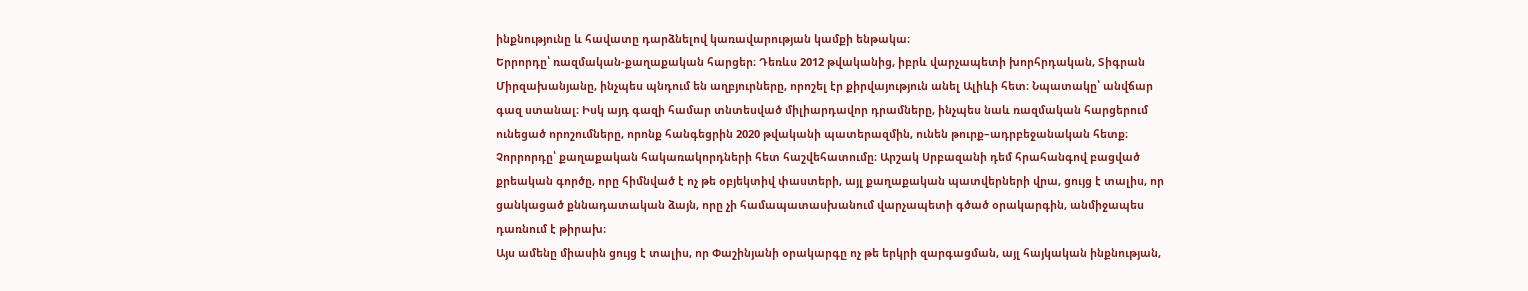ինքնությունը և հավատը դարձնելով կառավարության կամքի ենթակա։
Երրորդը՝ ռազմական-քաղաքական հարցեր։ Դեռևս 2012 թվականից, իբրև վարչապետի խորհրդական, Տիգրան Միրզախանյանը, ինչպես պնդում են աղբյուրները, որոշել էր քիրվայություն անել Ալիևի հետ։ Նպատակը՝ անվճար գազ ստանալ։ Իսկ այդ գազի համար տնտեսված միլիարդավոր դրամները, ինչպես նաև ռազմական հարցերում ունեցած որոշումները, որոնք հանգեցրին 2020 թվականի պատերազմին, ունեն թուրք–ադրբեջանական հետք։
Չորրորդը՝ քաղաքական հակառակորդների հետ հաշվեհատումը։ Արշակ Սրբազանի դեմ հրահանգով բացված քրեական գործը, որը հիմնված է ոչ թե օբյեկտիվ փաստերի, այլ քաղաքական պատվերների վրա, ցույց է տալիս, որ ցանկացած քննադատական ձայն, որը չի համապատասխանում վարչապետի գծած օրակարգին, անմիջապես դառնում է թիրախ։
Այս ամենը միասին ցույց է տալիս, որ Փաշինյանի օրակարգը ոչ թե երկրի զարգացման, այլ հայկական ինքնության,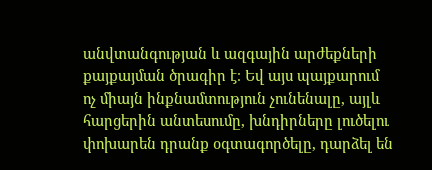անվտանգության և ազգային արժեքների քայքայման ծրագիր է։ Եվ այս պայքարում ոչ միայն ինքնամտություն չունենալը, այլև հարցերին անտեսումը, խնդիրները լուծելու փոխարեն դրանք օգտագործելը, դարձել են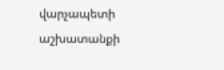վարչապետի աշխատանքի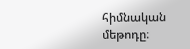հիմնական մեթոդը։